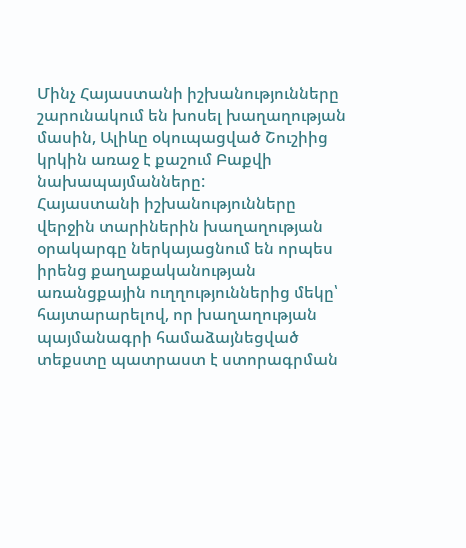Մինչ Հայաստանի իշխանությունները շարունակում են խոսել խաղաղության մասին, Ալիևը օկուպացված Շուշիից կրկին առաջ է քաշում Բաքվի նախապայմանները:
Հայաստանի իշխանությունները վերջին տարիներին խաղաղության օրակարգը ներկայացնում են որպես իրենց քաղաքականության առանցքային ուղղություններից մեկը՝ հայտարարելով, որ խաղաղության պայմանագրի համաձայնեցված տեքստը պատրաստ է ստորագրման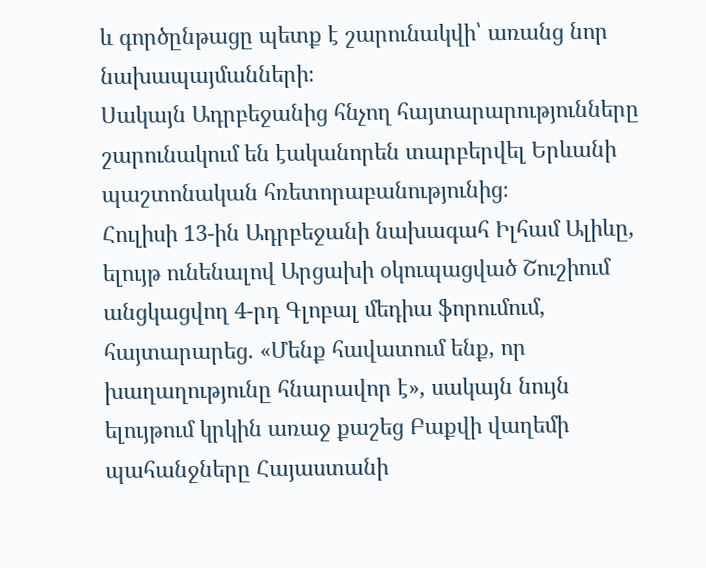և գործընթացը պետք է շարունակվի՝ առանց նոր նախապայմանների։
Սակայն Ադրբեջանից հնչող հայտարարությունները շարունակում են էականորեն տարբերվել Երևանի պաշտոնական հռետորաբանությունից։
Հուլիսի 13-ին Ադրբեջանի նախագահ Իլհամ Ալիևը, ելույթ ունենալով Արցախի օկուպացված Շուշիում անցկացվող 4-րդ Գլոբալ մեդիա ֆորումում, հայտարարեց. «Մենք հավատում ենք, որ խաղաղությունը հնարավոր է», սակայն նույն ելույթում կրկին առաջ քաշեց Բաքվի վաղեմի պահանջները Հայաստանի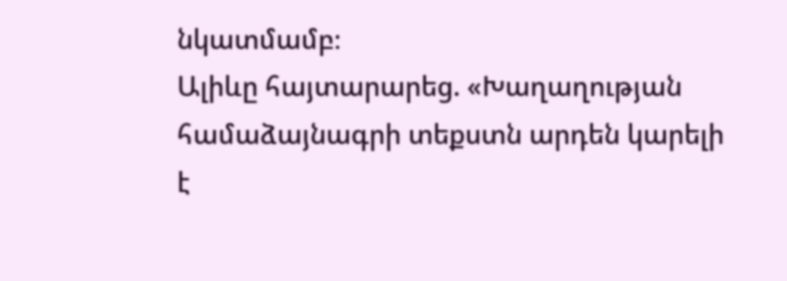նկատմամբ։
Ալիևը հայտարարեց. «Խաղաղության համաձայնագրի տեքստն արդեն կարելի է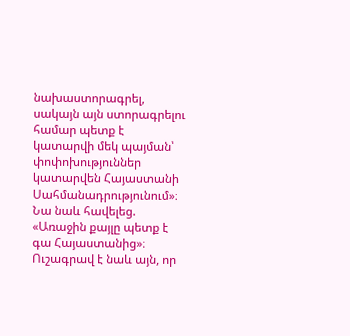նախաստորագրել, սակայն այն ստորագրելու համար պետք է կատարվի մեկ պայման՝ փոփոխություններ կատարվեն Հայաստանի Սահմանադրությունում»։ Նա նաև հավելեց. «Առաջին քայլը պետք է գա Հայաստանից»։
Ուշագրավ է նաև այն, որ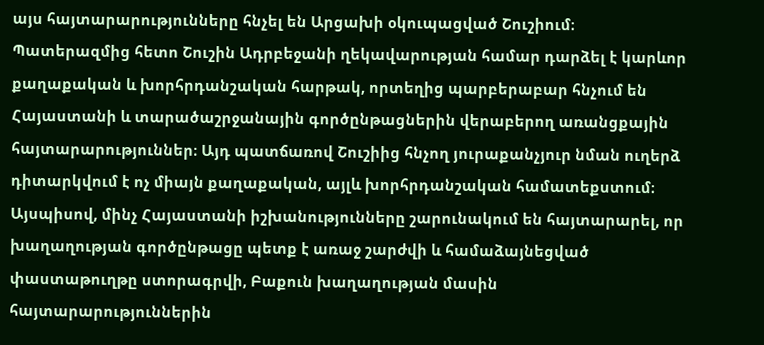այս հայտարարությունները հնչել են Արցախի օկուպացված Շուշիում։ Պատերազմից հետո Շուշին Ադրբեջանի ղեկավարության համար դարձել է կարևոր քաղաքական և խորհրդանշական հարթակ, որտեղից պարբերաբար հնչում են Հայաստանի և տարածաշրջանային գործընթացներին վերաբերող առանցքային հայտարարություններ։ Այդ պատճառով Շուշիից հնչող յուրաքանչյուր նման ուղերձ դիտարկվում է ոչ միայն քաղաքական, այլև խորհրդանշական համատեքստում։
Այսպիսով, մինչ Հայաստանի իշխանությունները շարունակում են հայտարարել, որ խաղաղության գործընթացը պետք է առաջ շարժվի և համաձայնեցված փաստաթուղթը ստորագրվի, Բաքուն խաղաղության մասին հայտարարություններին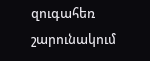զուգահեռ շարունակում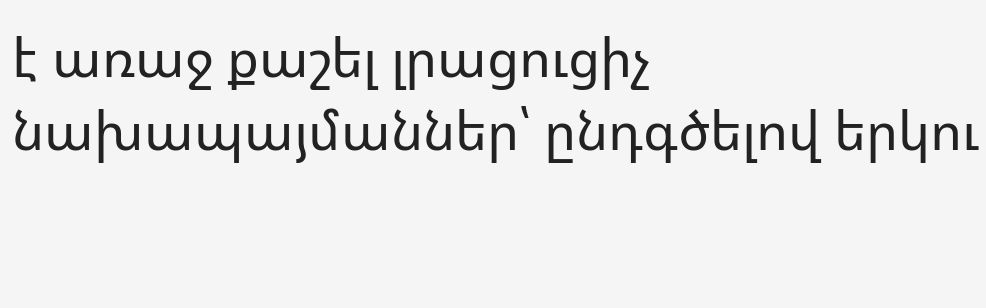է առաջ քաշել լրացուցիչ նախապայմաններ՝ ընդգծելով երկու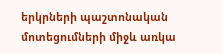երկրների պաշտոնական մոտեցումների միջև առկա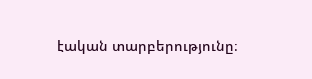էական տարբերությունը։